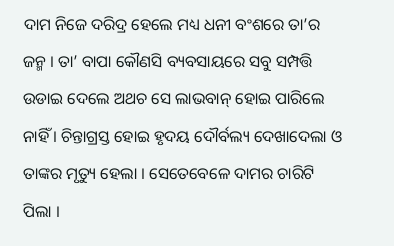ଦାମ ନିଜେ ଦରିଦ୍ର ହେଲେ ମଧ୍ୟ ଧନୀ ବଂଶରେ ତା’ର ଜନ୍ମ । ତା’ ବାପା କୌଣସି ବ୍ୟବସାୟରେ ସବୁ ସମ୍ପତ୍ତି ଉଡାଇ ଦେଲେ ଅଥଚ ସେ ଲାଭବାନ୍ ହୋଇ ପାରିଲେ ନାହିଁ । ଚିନ୍ତାଗ୍ରସ୍ତ ହୋଇ ହୃଦୟ ଦୌର୍ବଲ୍ୟ ଦେଖାଦେଲା ଓ ତାଙ୍କର ମୃତ୍ୟୁ ହେଲା । ସେତେବେଳେ ଦାମର ଚାରିଟି ପିଲା ।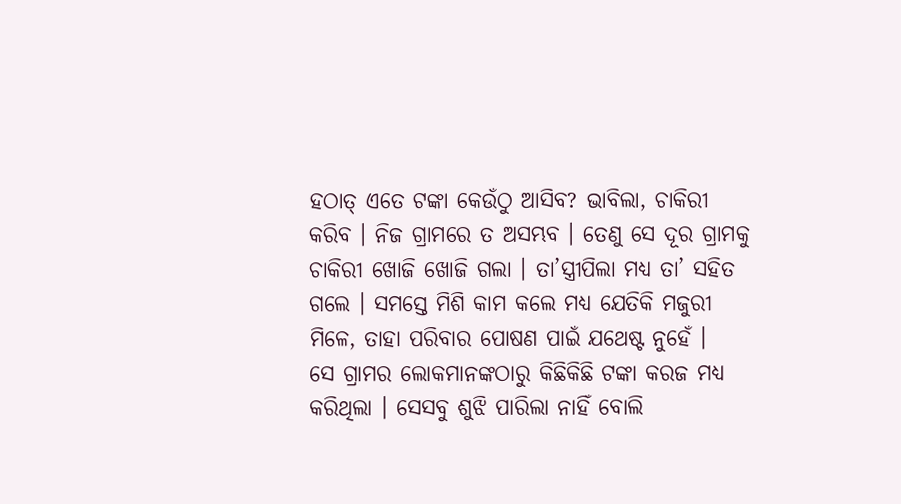ହଠାତ୍ ଏତେ ଟଙ୍କା କେଉଁଠୁ ଆସିବ? ଭାବିଲା, ଚାକିରୀ କରିବ । ନିଜ ଗ୍ରାମରେ ତ ଅସମ୍ଭବ । ତେଣୁ ସେ ଦୂର ଗ୍ରାମକୁ ଚାକିରୀ ଖୋଜି ଖୋଜି ଗଲା । ତା’ସ୍ତ୍ରୀପିଲା ମଧ୍ୟ ତା’ ସହିତ ଗଲେ । ସମସ୍ତେ ମିଶି କାମ କଲେ ମଧ୍ୟ ଯେତିକି ମଜୁରୀ ମିଳେ, ତାହା ପରିବାର ପୋଷଣ ପାଇଁ ଯଥେଷ୍ଟ ନୁହେଁ ।
ସେ ଗ୍ରାମର ଲୋକମାନଙ୍କଠାରୁ କିଛିକିଛି ଟଙ୍କା କରଜ ମଧ୍ୟ କରିଥିଲା । ସେସବୁ ଶୁଝି ପାରିଲା ନାହିଁ ବୋଲି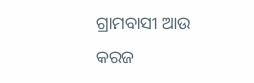ଗ୍ରାମବାସୀ ଆଉ କରଜ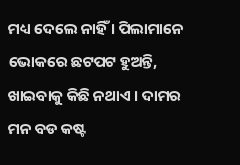ମଧ୍ୟ ଦେଲେ ନାହିଁ । ପିଲାମାନେ ଭୋକରେ ଛଟପଟ ହୁଅନ୍ତି, ଖାଇବାକୁ କିଛି ନଥାଏ । ଦାମର ମନ ବଡ କଷ୍ଟ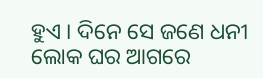ହୁଏ । ଦିନେ ସେ ଜଣେ ଧନୀ ଲୋକ ଘର ଆଗରେ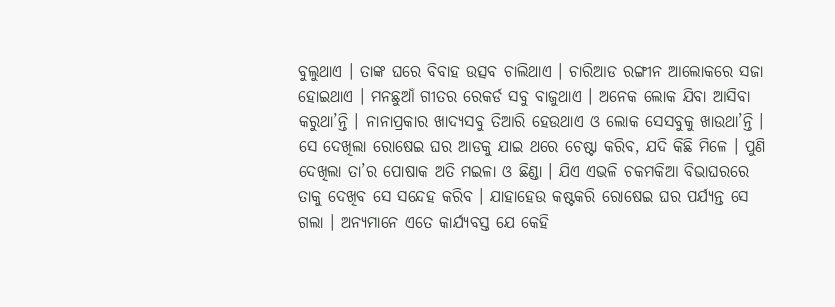ବୁଲୁଥାଏ । ତାଙ୍କ ଘରେ ବିବାହ ଉତ୍ସବ ଚାଲିଥାଏ । ଚାରିଆଡ ରଙ୍ଗୀନ ଆଲୋକରେ ସଜା ହୋଇଥାଏ । ମନଛୁଆଁ ଗୀତର ରେକର୍ଡ ସବୁ ବାଜୁଥାଏ । ଅନେକ ଲୋକ ଯିବା ଆସିବା କରୁଥା’ନ୍ତି । ନାନାପ୍ରକାର ଖାଦ୍ୟସବୁ ତିଆରି ହେଉଥାଏ ଓ ଲୋକ ସେସବୁକୁ ଖାଉଥା’ନ୍ତି । ସେ ଦେଖିଲା ରୋଷେଇ ଘର ଆଡକୁ ଯାଇ ଥରେ ଚେଷ୍ଟା କରିବ, ଯଦି କିଛି ମିଳେ । ପୁଣି ଦେଖିଲା ତା’ର ପୋଷାକ ଅତି ମଇଳା ଓ ଛିଣ୍ଡା । ଯିଏ ଏଭଳି ଚକମକିଆ ବିଭାଘରରେ ତାକୁ ଦେଖିବ ସେ ସନ୍ଦେହ କରିବ । ଯାହାହେଉ କଷ୍ଟକରି ରୋଷେଇ ଘର ପର୍ଯ୍ୟନ୍ତ ସେ ଗଲା । ଅନ୍ୟମାନେ ଏତେ କାର୍ଯ୍ୟବସ୍ତ ଯେ କେହି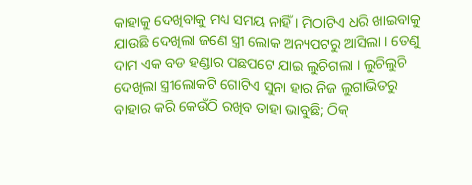କାହାକୁ ଦେଖିବାକୁ ମଧ୍ୟ ସମୟ ନାହିଁ । ମିଠାଟିଏ ଧରି ଖାଇବାକୁ ଯାଉଛି ଦେଖିଲା ଜଣେ ସ୍ତ୍ରୀ ଲୋକ ଅନ୍ୟପଟରୁ ଆସିଲା । ତେଣୁ ଦାମ ଏକ ବଡ ହଣ୍ଡାର ପଛପଟେ ଯାଇ ଲୁଚିଗଲା । ଲୁଚିଲୁଚି ଦେଖିଲା ସ୍ତ୍ରୀଲୋକଟି ଗୋଟିଏ ସୁନା ହାର ନିଜ ଲୁଗାଭିତରୁ ବାହାର କରି କେଉଁଠି ରଖିବ ତାହା ଭାବୁଛି; ଠିକ୍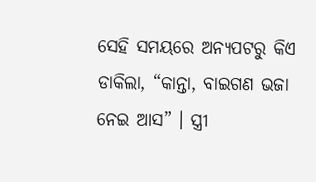ସେହି ସମୟରେ ଅନ୍ୟପଟରୁ କିଏ ଡାକିଲା, “କାନ୍ତା, ବାଇଗଣ ଭଜା ନେଇ ଆସ” । ସ୍ତ୍ରୀ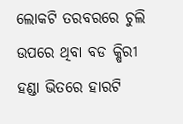ଲୋକଟି ତରବରରେ ଚୁଲି ଉପରେ ଥିବା ବଡ କ୍ଷିରୀ ହଣ୍ଡା ଭିତରେ ହାରଟି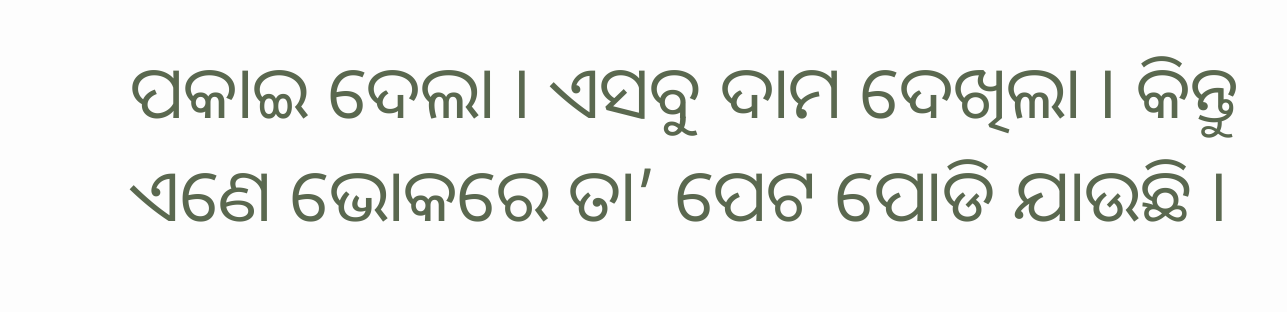ପକାଇ ଦେଲା । ଏସବୁ ଦାମ ଦେଖିଲା । କିନ୍ତୁ ଏଣେ ଭୋକରେ ତା’ ପେଟ ପୋଡି ଯାଉଛି ।